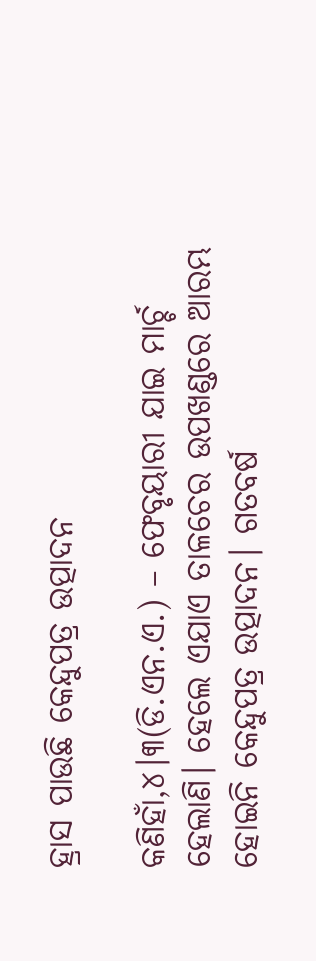ହ୍ରାସ ପାଉଛି କେନ୍ଦୁପତ୍ର ଉତ୍ପାଦନ

କଣିହାଁ,୪।୩(ଡି.ଏନ.ଏ.) – ଫେବୃୟାରୀ ଯାଇ ମାର୍ଚ୍ଚ ହେଲାଣି। ହେଲେ ଏଯାଏ ତାଳଚେର ଉପଖଣ୍ଡରେ ଆରମ୍ଭ ହୋଇନି କେନ୍ଦୁପତ୍ର ଉତ୍ପାଦନ। ଗତବର୍ଷ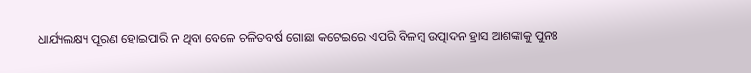ଧାର୍ଯ୍ୟଲକ୍ଷ୍ୟ ପୂରଣ ହୋଇପାରି ନ ଥିବା ବେଳେ ଚଳିତବର୍ଷ ଗୋଛା କଟେଇରେ ଏପରି ବିଳମ୍ବ ଉତ୍ପାଦନ ହ୍ରାସ ଆଶଙ୍କାକୁ ପୁନଃ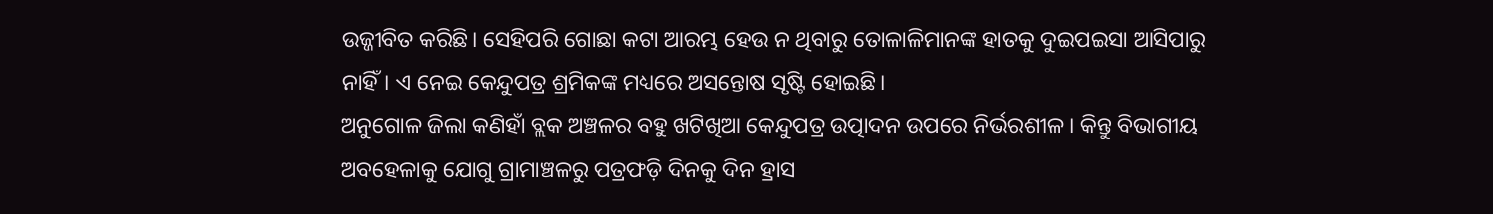ଉଜ୍ଜୀବିତ କରିଛି। ସେହିପରି ଗୋଛା କଟା ଆରମ୍ଭ ହେଉ ନ ଥିବାରୁ ତୋଳାଳିମାନଙ୍କ ହାତକୁ ଦୁଇପଇସା ଆସିପାରୁ ନାହିଁ। ଏ ନେଇ କେନ୍ଦୁପତ୍ର ଶ୍ରମିକଙ୍କ ମଧ୍ୟରେ ଅସନ୍ତୋଷ ସୃଷ୍ଟି ହୋଇଛି।
ଅନୁଗୋଳ ଜିଲା କଣିହାଁ ବ୍ଲକ ଅଞ୍ଚଳର ବହୁ ଖଟିଖିଆ କେନ୍ଦୁପତ୍ର ଉତ୍ପାଦନ ଉପରେ ନିର୍ଭରଶୀଳ। କିନ୍ତୁ ବିଭାଗୀୟ ଅବହେଳାକୁ ଯୋଗୁ ଗ୍ରାମାଞ୍ଚଳରୁ ପତ୍ରଫଡ଼ି ଦିନକୁ ଦିନ ହ୍ରାସ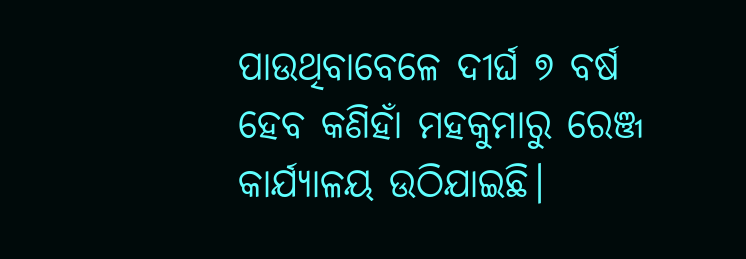ପାଉଥିବାବେଳେ ଦୀର୍ଘ ୭ ବର୍ଷ ହେବ କଣିହାଁ ମହକୁମାରୁ ରେଞ୍ଜ କାର୍ଯ୍ୟାଳୟ ଉଠିଯାଇଛି।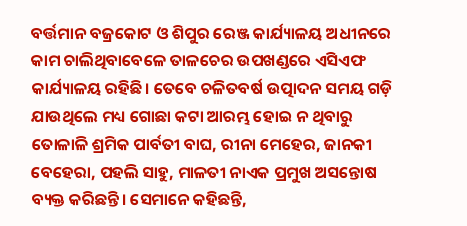ବର୍ତ୍ତମାନ ବଜ୍ରକୋଟ ଓ ଶିପୁର ରେଞ୍ଜ କାର୍ଯ୍ୟାଳୟ ଅଧୀନରେ କାମ ଚାଲିଥିବାବେଳେ ତାଳଚେର ଉପଖଣ୍ଡରେ ଏସିଏଫ କାର୍ଯ୍ୟାଳୟ ରହିଛି। ତେବେ ଚଳିତବର୍ଷ ଉତ୍ପାଦନ ସମୟ ଗଡ଼ି ଯାଉଥିଲେ ମଧ୍ୟ ଗୋଛା କଟା ଆରମ୍ଭ ହୋଇ ନ ଥିବାରୁ ତୋଳାଳି ଶ୍ରମିକ ପାର୍ବତୀ ବାଘ, ରୀନା ମେହେର, ଜାନକୀ ବେହେରା, ପହଲି ସାହୁ, ମାଳତୀ ନାଏକ ପ୍ରମୁଖ ଅସନ୍ତୋଷ ବ୍ୟକ୍ତ କରିଛନ୍ତି। ସେମାନେ କହିଛନ୍ତି,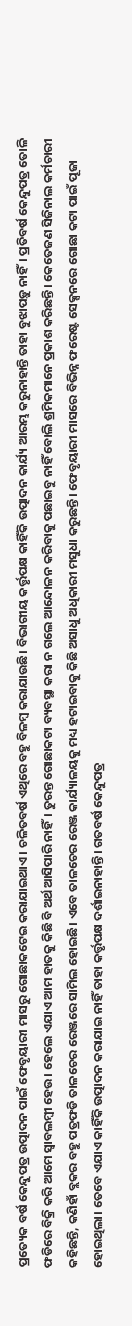ପ୍ରତ୍ୟେକ ବର୍ଷ କେନ୍ଦୁପତ୍ର ଉତ୍ପାଦନ ପାଇଁ ଫେବୃୟାରୀ ମାସରୁ ଗୋଛାକଟେଇ କରାଯାଇଥାଏ। ଚଳିତବର୍ଷ ଏଥିରେ ବହୁ ବିଳମ୍ବ କରାଯାଉଛି। ବିଭାଗୀୟ କର୍ତ୍ତୃପକ୍ଷ କାହିଁକି ଉତ୍ପାଦନ କାର୍ଯ୍ୟ ଆରମ୍ଭ କରୁନାହାନ୍ତି ତାହା ବୁଝାପଡ଼ୁ ନାହିଁ। ପ୍ରତିବର୍ଷ କେନ୍ଦୁପତ୍ର ତୋଳି ଫଡିରେ ବିକ୍ରି କରି ଆମେ ସ୍ବାବଲମ୍ବୀ ହେଉ। ହେଲେ ଏଯାଏ ଆମ ହାତକୁ କିଛି ବି ଅର୍ଥ ଆସିପାରି ନାହିଁ। ତୁରନ୍ତ ଗୋଛାକଟା ବ୍ୟବସ୍ଥା କରା ନ ଗଲେ ଆନ୍ଦୋଳନ କରିବାକୁ ପଛାଇବୁ ନାହିଁ ବୋଲି ଶ୍ରମିକମାନେ ପ୍ରକାଶ କରିଛନ୍ତି। କେତେଜଣ ସିଜିନାଲ କର୍ମଚାରୀ କହିଛନ୍ତି, କଣିହାଁ ବ୍ଲକର ବହୁ ପତ୍ରଫଡି ତାଳଚେର ରେଞ୍ଜରେ ସାମିଲ ହୋଇଛି। ଏବେ ତାଳଚେର ରେଞ୍ଜ କାର୍ଯ୍ୟାଳୟକୁ ମଧ୍ୟ ହଟାଇବାକୁ କିଛି ଅସାଧୁ ଅଧିକାରୀ ମସୁଧା କରୁଛନ୍ତି। ଫେବୃୟାରୀ ମାସରେ ବିଭିନ୍ନ ଫରେଷ୍ଟ ସେକ୍ସନରେ ଗୋଛା କଟା ପାଇଁ ପୂଜା ହୋଇଥିଲା। ତେବେ ଏଯାଏ କାହିଁକି ଉତ୍ପାଦନ କରାଯାଇ ନାହିଁ ତାହା କର୍ତ୍ତୃପକ୍ଷ ଦର୍ଶାଇନାହାନ୍ତି। ଗତବର୍ଷ କେନ୍ଦୁପତ୍ର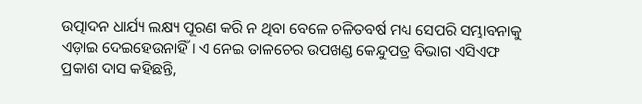ଉତ୍ପାଦନ ଧାର୍ଯ୍ୟ ଲକ୍ଷ୍ୟ ପୂରଣ କରି ନ ଥିବା ବେଳେ ଚଳିତବର୍ଷ ମଧ୍ୟ ସେପରି ସମ୍ଭାବନାକୁ ଏଡ଼ାଇ ଦେଇହେଉନାହିଁ। ଏ ନେଇ ତାଳଚେର ଉପଖଣ୍ଡ କେନ୍ଦୁପତ୍ର ବିଭାଗ ଏସିଏଫ ପ୍ରକାଶ ଦାସ କହିଛନ୍ତି,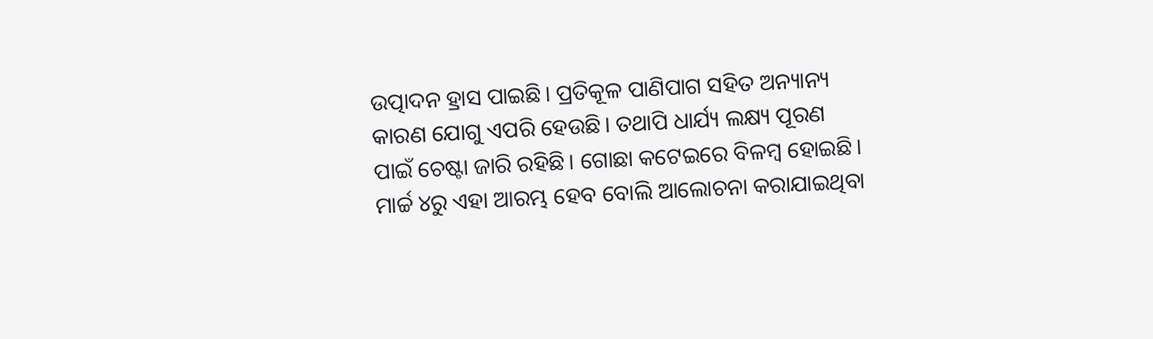ଉତ୍ପାଦନ ହ୍ରାସ ପାଇଛି। ପ୍ରତିକୂଳ ପାଣିପାଗ ସହିତ ଅନ୍ୟାନ୍ୟ କାରଣ ଯୋଗୁ ଏପରି ହେଉଛି। ତଥାପି ଧାର୍ଯ୍ୟ ଲକ୍ଷ୍ୟ ପୂରଣ ପାଇଁ ଚେଷ୍ଟା ଜାରି ରହିଛି। ଗୋଛା କଟେଇରେ ବିଳମ୍ବ ହୋଇଛି। ମାର୍ଚ୍ଚ ୪ରୁ ଏହା ଆରମ୍ଭ ହେବ ବୋଲି ଆଲୋଚନା କରାଯାଇଥିବା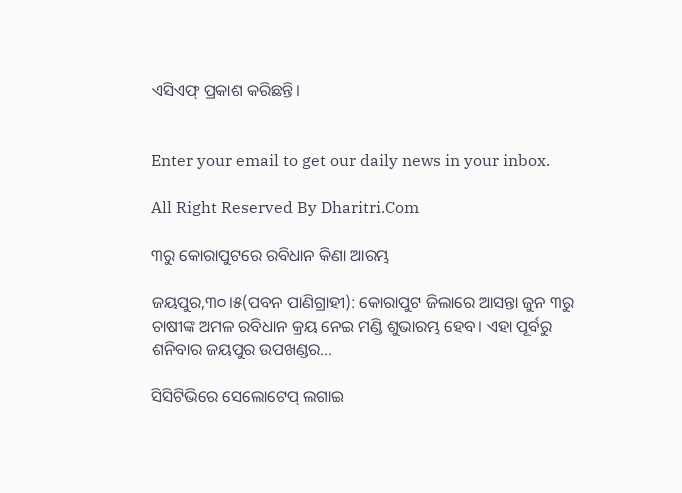ଏସିଏଫ୍‌ ପ୍ରକାଶ କରିଛନ୍ତି।


Enter your email to get our daily news in your inbox.

All Right Reserved By Dharitri.Com

୩ରୁ କୋରାପୁଟରେ ରବିଧାନ କିଣା ଆରମ୍ଭ

ଜୟପୁର,୩୦।୫(ପବନ ପାଣିଗ୍ରାହୀ): କୋରାପୁଟ ଜିଲାରେ ଆସନ୍ତା ଜୁନ ୩ରୁ ଚାଷୀଙ୍କ ଅମଳ ରବିଧାନ କ୍ରୟ ନେଇ ମଣ୍ଡି ଶୁଭାରମ୍ଭ ହେବ। ଏହା ପୂର୍ବରୁ ଶନିବାର ଜୟପୁର ଉପଖଣ୍ଡର…

ସିସିଟିଭିରେ ସେଲୋଟେପ୍ ଲଗାଇ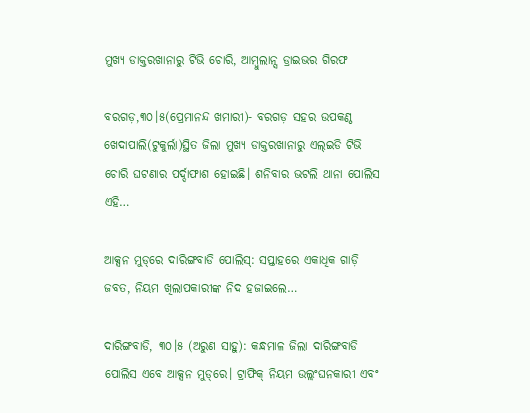ମୁଖ୍ୟ ଡାକ୍ତରଖାନାରୁ ଟିଭି ଚୋରି, ଆମ୍ବୁଲାନ୍ସ ଡ୍ରାଇଭର ଗିରଫ

ବରଗଡ଼,୩୦।୫(ପ୍ରେମାନନ୍ଦ ଖମାରୀ)- ବରଗଡ଼ ସହର ଉପକଣ୍ଠ ଖେଦାପାଲି(ଟୁକୁର୍ଲା)ସ୍ଥିତ ଜିଲା ମୁଖ୍ୟ ଡାକ୍ତରଖାନାରୁ ଏଲ୍‌ଇଡି ଟିଭି ଚୋରି ଘଟଣାର ପର୍ଦ୍ଦାଫାଶ ହୋଇଛି। ଶନିବାର ଭଟଲି ଥାନା ପୋଲିସ ଏହି…

ଆକ୍ସନ ମୁଡ୍‌ରେ ଦାରିଙ୍ଗବାଡି ପୋଲିସ୍: ସପ୍ତାହରେ ଏକାଧିକ ଗାଡ଼ି ଜବତ, ନିୟମ ଖିଲାପକାରୀଙ୍କ ନିଦ ହଜାଇଲେ…

ଦାରିଙ୍ଗବାଡି, ୩୦।୫ (ଅରୁଣ ସାହୁ): କନ୍ଧମାଳ ଜିଲା ଦାରିଙ୍ଗବାଡି ପୋଲିସ ଏବେ ଆକ୍ସନ ମୁଡ୍‌ରେ। ଟ୍ରାଫିକ୍ ନିୟମ ଉଲ୍ଲଂଘନକାରୀ ଏବଂ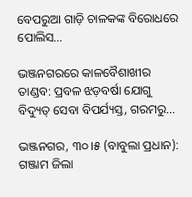ବେପରୁଆ ଗାଡ଼ି ଚାଳକଙ୍କ ବିରୋଧରେ ପୋଲିସ…

ଭଞ୍ଜନଗରରେ କାଳବୈଶାଖୀର ତାଣ୍ଡବ: ପ୍ରବଳ ଝଡ଼ବର୍ଷା ଯୋଗୁ ବିଦ୍ୟୁତ୍ ସେବା ବିପର୍ଯ୍ୟସ୍ତ, ଗରମରୁ…

ଭଞ୍ଜନଗର, ୩୦।୫ (ବାବୁଲା ପ୍ରଧାନ): ଗଞ୍ଜାମ ଜିଲା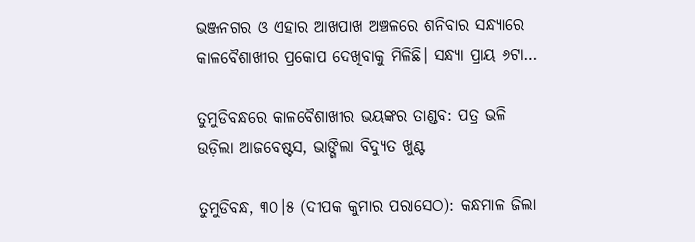ଭଞ୍ଜନଗର ଓ ଏହାର ଆଖପାଖ ଅଞ୍ଚଳରେ ଶନିବାର ସନ୍ଧ୍ୟାରେ କାଳବୈଶାଖୀର ପ୍ରକୋପ ଦେଖିବାକୁ ମିଳିଛି। ସନ୍ଧ୍ୟା ପ୍ରାୟ ୬ଟା…

ତୁମୁଡିବନ୍ଧରେ କାଳବୈଶାଖୀର ଭୟଙ୍କର ତାଣ୍ଡବ: ପତ୍ର ଭଳି ଉଡ଼ିଲା ଆଜବେଷ୍ଟସ, ଭାଙ୍ଗିଲା ବିଦ୍ୟୁତ ଖୁଣ୍ଟ

ତୁମୁଡିବନ୍ଧ, ୩୦।୫ (ଦୀପକ କୁମାର ପରାସେଠ): କନ୍ଧମାଳ ଜିଲା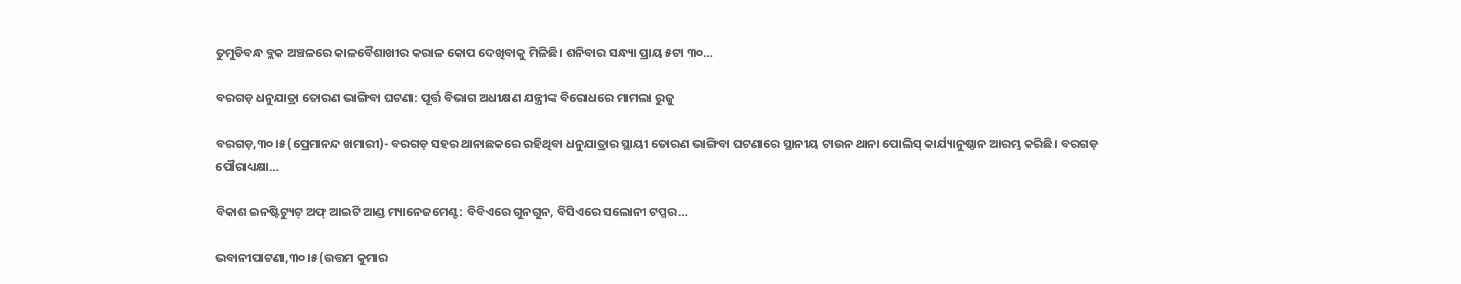ତୁମୁଡିବନ୍ଧ ବ୍ଲକ ଅଞ୍ଚଳରେ କାଳବୈଶାଖୀର କରାଳ କୋପ ଦେଖିବାକୁ ମିଳିଛି। ଶନିବାର ସନ୍ଧ୍ୟା ପ୍ରାୟ ୫ଟା ୩୦…

ବରଗଡ଼ ଧନୁଯାତ୍ରା ତୋରଣ ଭାଙ୍ଗିବା ଘଟଣା: ପୂର୍ତ୍ତ ବିଭାଗ ଅଧୀକ୍ଷଣ ଯନ୍ତ୍ରୀଙ୍କ ବିରୋଧରେ ମାମଲା ରୁଜୁ

ବରଗଡ଼,୩୦।୫(ପ୍ରେମାନନ୍ଦ ଖମାରୀ)- ବରଗଡ଼ ସହର ଥାନାଛକରେ ରହିଥିବା ଧନୁଯାତ୍ରାର ସ୍ଥାୟୀ ତୋରଣ ଭାଙ୍ଗିବା ଘଟଣାରେ ସ୍ଥାନୀୟ ଟାଉନ ଥାନା ପୋଲିସ୍‌ କାର୍ଯ୍ୟାନୁଷ୍ଠାନ ଆରମ୍ଭ କରିଛି। ବରଗଡ଼ ପୌରାଧ୍ୟକ୍ଷା…

ବିକାଶ ଇନଷ୍ଟିଟ୍ୟୁଟ୍ ଅଫ୍ ଆଇଟି ଆଣ୍ଡ ମ୍ୟାନେଜମେଣ୍ଟ: ବିବିଏରେ ଗୁନଗୁନ, ବିସିଏରେ ସଲୋନୀ ଟପ୍ପର…

ଭବାନୀପାଟଣା,୩୦।୫(ଉତ୍ତମ କୁମାର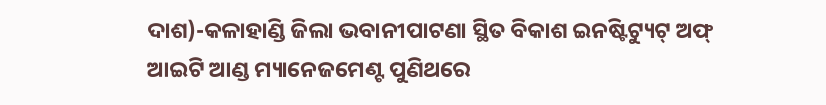ଦାଶ)-କଳାହାଣ୍ଡି ଜିଲା ଭବାନୀପାଟଣା ସ୍ଥିତ ବିକାଶ ଇନଷ୍ଟିଟ୍ୟୁଟ୍ ଅଫ୍ ଆଇଟି ଆଣ୍ଡ ମ୍ୟାନେଜମେଣ୍ଟ ପୁଣିଥରେ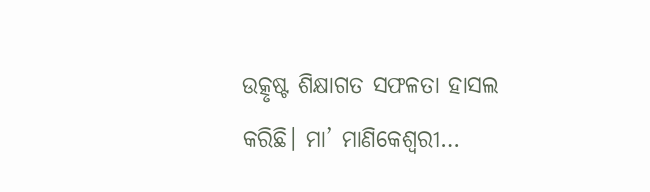ଉତ୍କୃଷ୍ଟ ଶିକ୍ଷାଗତ ସଫଳତା ହାସଲ କରିଛି। ମା’ ମାଣିକେଶ୍ୱରୀ…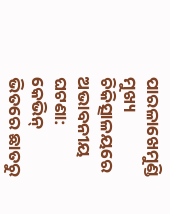ପାରଳାଖେମୁଣ୍ଡି ମୁଖ୍ୟ ଚିକିତ୍ସାଳୟରେ ଅଭାବନୀୟ ଘଟଣା: କେଭିନ୍ ଭିତରେ ଛାତରୁ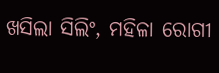ଖସିଲା ସିଲିଂ, ମହିଳା ରୋଗୀ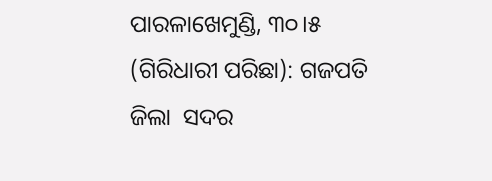ପାରଳାଖେମୁଣ୍ଡି, ୩୦।୫ (ଗିରିଧାରୀ ପରିଛା): ଗଜପତି  ଜିଲା  ସଦର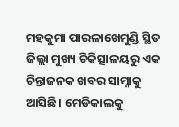ମହକୁମା ପାରଳାଖେମୁଣ୍ଡି ସ୍ଥିତ ଜିଲ୍ଲା ମୁଖ୍ୟ ଚିକିତ୍ସାଳୟରୁ ଏକ ଚିନ୍ତାଜନକ ଖବର ସାମ୍ନାକୁ ଆସିଛି। ମେଡିକାଲକୁ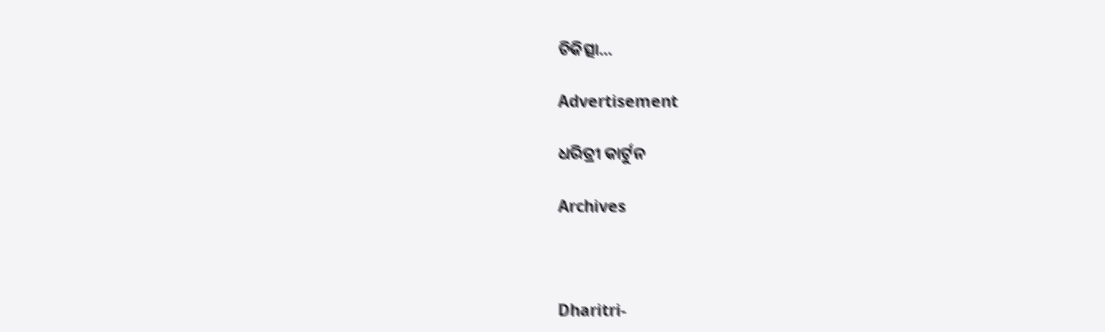ଚିକିତ୍ସା…

Advertisement

ଧରିତ୍ରୀ କାର୍ଟୁନ

Archives



Dharitri-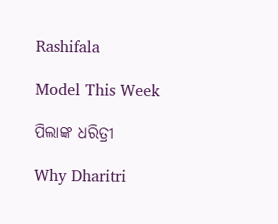Rashifala

Model This Week

ପିଲାଙ୍କ ଧରିତ୍ରୀ

Why Dharitri